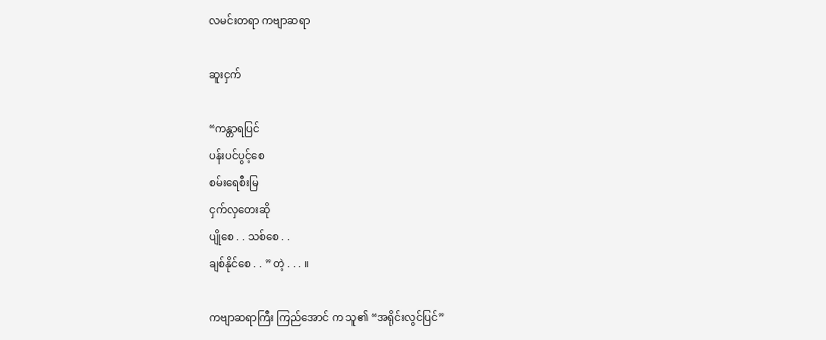လမင်းတရာ ကဗျာဆရာ

ဆူးငှက်

“ကန္တာရပြင်
ပန်းပင်ပွင့်စေ
စမ်းရေစီးမြ
ငှက်လှတေးဆို
ပျိုစေ . . သစ်စေ . .
ချစ်နိုင်စေ . . ” တဲ့ . . . ။

ကဗျာဆရာကြီး ကြည်အောင် က သူ၏ “အရိုင်းလွင်ပြင်”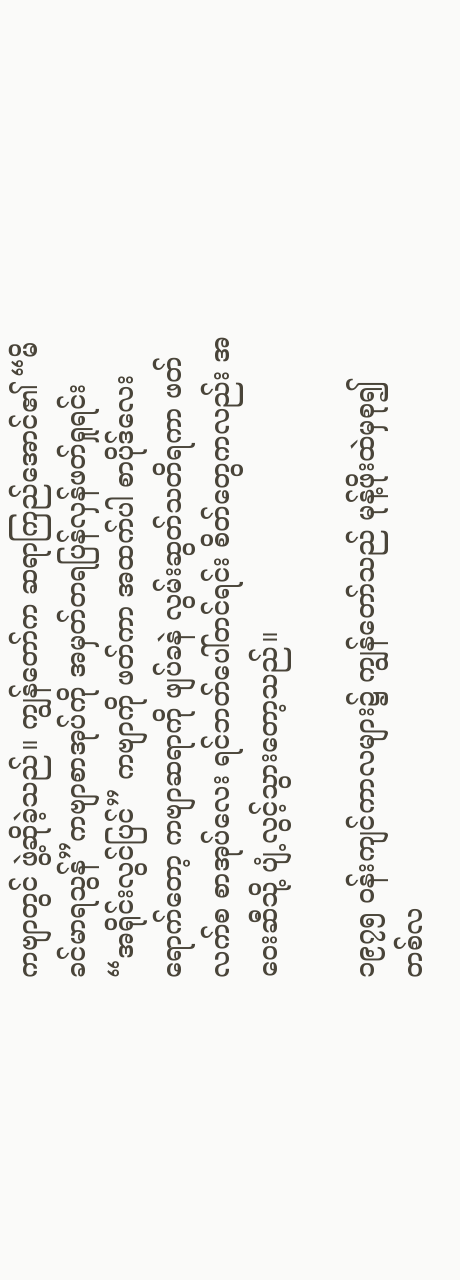ကဗျာတွင် ဖွဲ့ဆိုခဲ့သည်။ ကျွန်တော်က ဆရာကြည်အောင်၏ “မိခင်မာရသွန်”ကဗျာစာအုပ်ကို အမှတ်တရပြန်လှန်ဖတ်ရှုရင်း “အရိုင်းလွင်ပြင်” ကဗျာကို ဖတ်ကာ အထက်ပါ စာပိုဒ်လေးရောက်တော့ ကဗျာဆရာကို ဖျပ်ခနဲ လွမ်းဆွတ်သတိရကာ ဖတ်လက်စ စာအုပ်လေး ရင်ဘတ်ပေါ်တင်ရင်း စိတ်တွေကလည်း အဝေးဆီသို့ ပျံ့လွင့်သွားတော့သည်။

၁၉၇၅ ဝန်းကျင်ကာလများ၌ ကျွန်တော်သည် မုန့်ဖိုးထဲမှစု၍ တစ်လ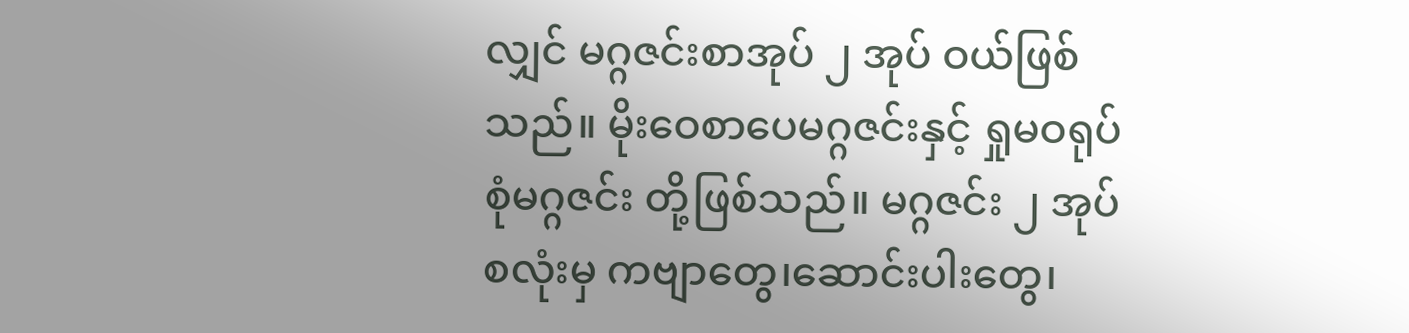လျှင် မဂ္ဂဇင်းစာအုပ် ၂ အုပ် ဝယ်ဖြစ်သည်။ မိုးဝေစာပေမဂ္ဂဇင်းနှင့် ရှုမဝရုပ်စုံမဂ္ဂဇင်း တို့ဖြစ်သည်။ မဂ္ဂဇင်း ၂ အုပ်စလုံးမှ ကဗျာတွေ၊ဆောင်းပါးတွေ၊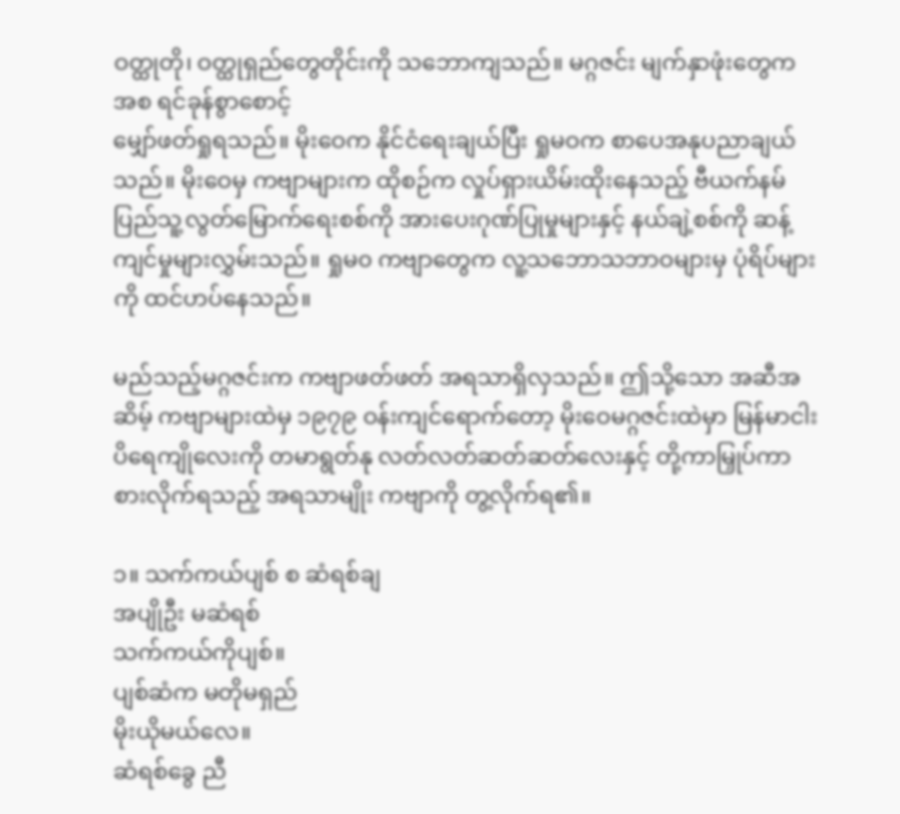ဝတ္ထုတို၊ ဝတ္ထုရှည်တွေတိုင်းကို သဘောကျသည်။ မဂ္ဂဇင်း မျက်နှာဖုံးတွေက အစ ရင်ခုန်စွာစောင့်
မျှော်ဖတ်ရှုရသည်။ မိုးဝေက နိုင်ငံရေးချယ်ပြီး ရှုမဝက စာပေအနုပညာချယ်သည်။ မိုးဝေမှ ကဗျာများက ထိုစဉ်က လှုပ်ရှားယိမ်းထိုးနေသည့် ဗီယက်နမ်ပြည်သူ့လွတ်မြောက်ရေးစစ်ကို အားပေးဂုဏ်ပြုမှုများနှင့် နယ်ချဲ့စစ်ကို ဆန့်ကျင်မှုများလွှမ်းသည်။ ရှုမ၀ ကဗျာတွေက လူ့သဘောသဘာဝများမှ ပုံရိပ်များကို ထင်ဟပ်နေသည်။

မည်သည့်မဂ္ဂဇင်းက ကဗျာဖတ်ဖတ် အရသာရှိလှသည်။ ဤသို့သော အဆီအဆိမ့် ကဗျာများထဲမှ ၁၉၇၉ ဝန်းကျင်ရောက်တော့ မိုးဝေမဂ္ဂဇင်းထဲမှာ မြန်မာငါးပိရေကျိုလေးကို တမာရွတ်နု လတ်လတ်ဆတ်ဆတ်လေးနှင့် တို့ကာမြှုပ်ကာ စားလိုက်ရသည့် အရသာမျိုး ကဗျာကို တွ့လိုက်ရ၏။

၁။ သက်ကယ်ပျစ် စ ဆံရစ်ချ
အပျိုဦး မဆံရစ်
သက်ကယ်ကိုပျစ်။
ပျစ်ဆံက မတိုမရှည်
မိုးယိုမယ်လေ။
ဆံရစ်ခွေ ညီ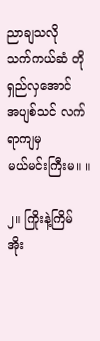ညာချသလို
သက်ကယ်ဆံ တိုရှည်လှအောင်
အပျစ်သင် လက်ရာကျမှ
မယ်မင်းကြီးမ။ ။

၂။ ကြိုးနဲ့ကြိမ် အိုး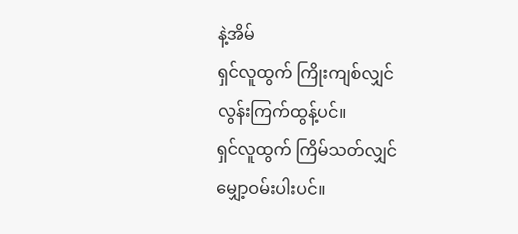နဲ့အိမ်
ရှင်လူထွက် ကြိုးကျစ်လျှင်
လွန်းကြက်ထွန့်ပင်။
ရှင်လူထွက် ကြိမ်သတ်လျှင်
မျှော့ဝမ်းပါးပင်။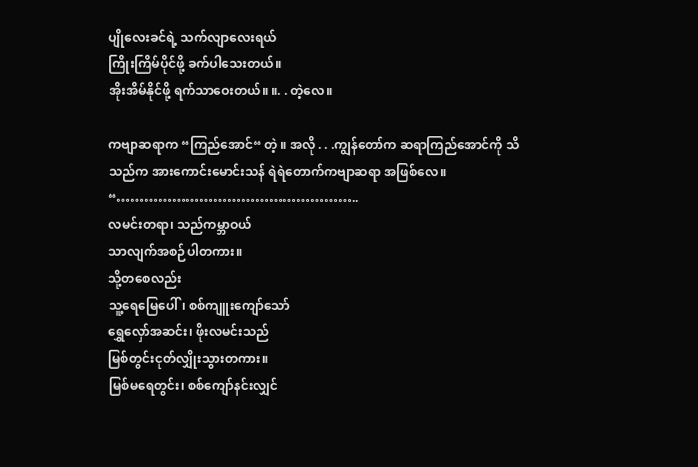ပျိုလေးခင်ရဲ့ သက်လျာလေးရယ်
ကြိုးကြိမ်ပိုင်ဖို့ ခက်ပါသေးတယ်။
အိုးအိမ်နိုင်ဖို့ ရက်သာဝေးတယ်။ ။. . တဲ့လေ။

ကဗျာဆရာက “ကြည်အောင်“ တဲ့ ။ အလို . . .ကျွန်တော်က ဆရာကြည်အောင်ကို သိသည်က အားကောင်းမောင်းသန် ရဲရဲတောက်ကဗျာဆရာ အဖြစ်လေ။
“……………………………………………..
လမင်းတရာ၊ သည်ကမ္ဘာဝယ်
သာလျက်အစဉ်ပါတကား။
သို့တစေလည်း
သူ့ရေမြေပေါ်၊ စစ်ကျူးကျော်သော်
ရွှေလှော်အဆင်း၊ ဖိုးလမင်းသည်
မြစ်တွင်းငုတ်လျှိုးသွားတကား။
မြစ်မရေတွင်း၊ စစ်ကျော်နင်းလျှင်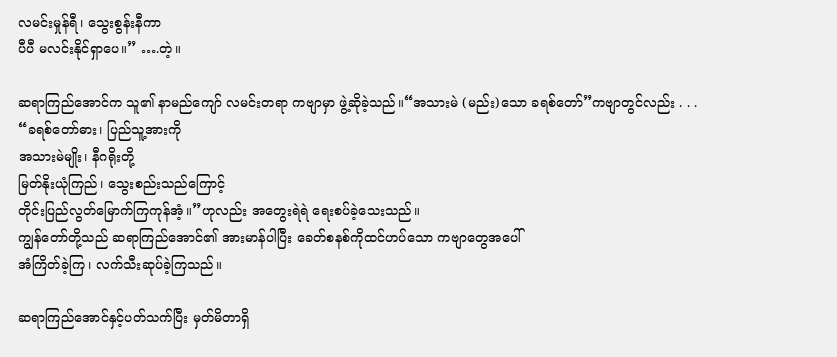လမင်းမှုန်ရီ၊ သွေးစွန်းနီကာ
ပီပီ မလင်းနိုင်ရှာပေ။” ….တဲ့။

ဆရာကြည်အောင်က သူ၏ နာမည်ကျော် လမင်းတရာ ကဗျာမှာ ဖွဲ့ဆိုခဲ့သည်။“အသားမဲ (မည်း)သော ခရစ်တော်”ကဗျာတွင်လည်း . . .
“ခရစ်တော်ဓား၊ ပြည်သူ့အားကို
အသားမဲမျိုး၊ နီဂရိုးတို့
မြတ်နိုးယုံကြည်၊ သွေးစည်းသည်ကြောင့်
တိုင်းပြည်လွတ်မြောက်ကြကုန်အံ့။”ဟုလည်း အတွေးရဲရဲ ရေးစပ်ခဲ့သေးသည်။
ကျွန်တော်တို့သည် ဆရာကြည်အောင်၏ အားမာန်ပါပြီး ခေတ်စနစ်ကိုထင်ဟပ်သော ကဗျာတွေအပေါ်
အံကြိတ်ခဲ့ကြ၊ လက်သီးဆုပ်ခဲ့ကြသည်။

ဆရာကြည်အောင်နှင့်ပတ်သက်ပြီး မှတ်မိတာရှိ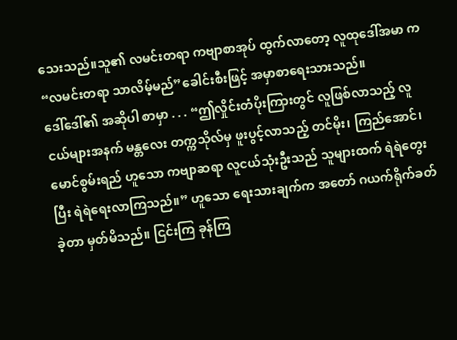သေးသည်။သူ၏ လမင်းတရာ ကဗျာစာအုပ် ထွက်လာတော့ လူထုဒေါ်အမာ က “လမင်းတရာ သာလိမ့်မည်”ခေါင်းစီးဖြင့် အမှာစာရေးသားသည်။
ဒေါ်ဒေါ်၏ အဆိုပါ စာမှာ . . . “ဤလှိုင်းတံပိုးကြားတွင် လူဖြစ်လာသည့် လူငယ်များအနက် မန္တလေး တက္ကသိုလ်မှ ဖူးပွင့်လာသည့် တင်မိုး၊ ကြည်အောင်၊မောင်စွမ်းရည် ဟူသော ကဗျာဆရာ လူငယ်သုံးဦးသည် သူများထက် ရဲရဲတွေးပြီး ရဲရဲရေးလာကြသည်။” ဟူသော ရေးသားချက်က အတော် ဂယက်ရိုက်ခတ်ခဲ့တာ မှတ်မိသည်။ ငြင်းကြ ခုန်ကြ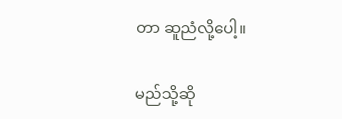တာ ဆူညံလို့ပေါ့။

မည်သို့ဆို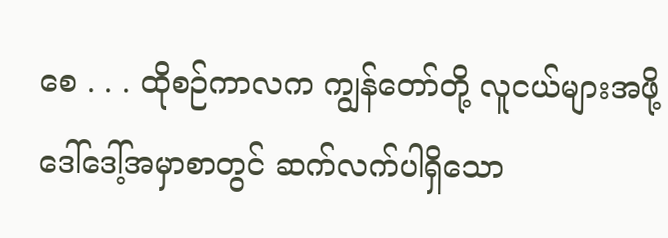စေ . . . ထိုစဉ်ကာလက ကျွန်တော်တို့ လူငယ်များအဖို့ ဒေါ်ဒေါ့်အမှာစာတွင် ဆက်လက်ပါရှိသော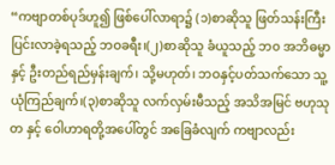“ကဗျာတစ်ပုဒ်ဟူ၍ ဖြစ်ပေါ်လာရာ၌ (၁)စာဆိုသူ ဖြတ်သန်းကြီးပြင်းလာခဲ့ရသည့် ဘဝခရီး၊(၂)စာဆိုသူ ခံယူသည့် ဘ၀ အဘိဓမ္မာနှင့် ဦးတည်ရည်မှန်းချက်၊ သို့မဟုတ်၊ ဘဝနှင့်ပတ်သက်သော သူ့ယုံကြည်ချက်၊(၃)စာဆိုသူ လက်လှမ်းမီသည့် အသိအမြင် ဗဟုသုတ နှင့် ဝေါဟာရတို့အပေါ်တွင် အခြေခံလျက် ကဗျာလည်း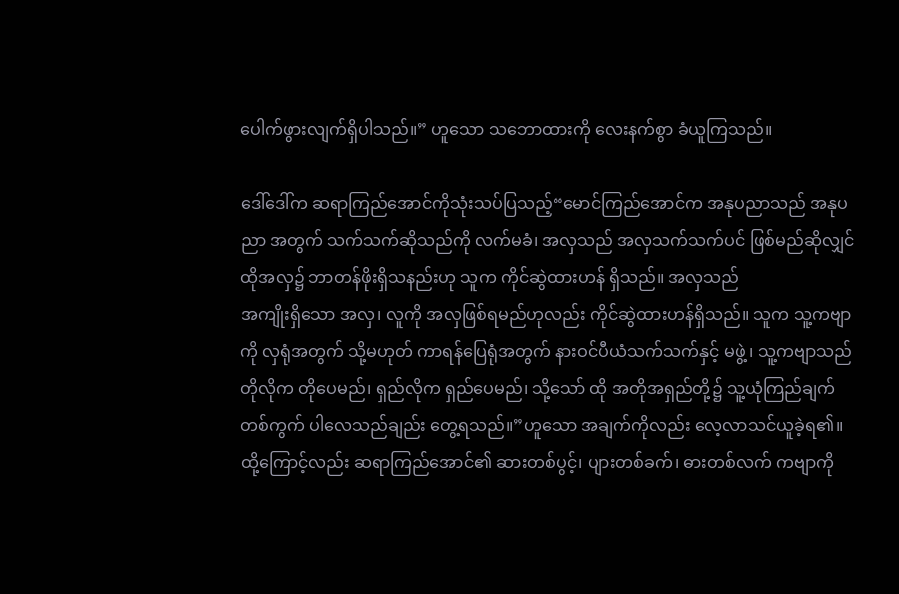ပေါက်ဖွားလျက်ရှိပါသည်။” ဟူသော သဘောထားကို လေးနက်စွာ ခံယူကြသည်။

ဒေါ်ဒေါ်က ဆရာကြည်အောင်ကိုသုံးသပ်ပြသည့်“မောင်ကြည်အောင်က အနုပညာသည် အနုပညာ အတွက် သက်သက်ဆိုသည်ကို လက်မခံ၊ အလှသည် အလှသက်သက်ပင် ဖြစ်မည်ဆိုလျှင် ထိုအလှ၌ ဘာတန်ဖိုးရှိသနည်းဟု သူက ကိုင်ဆွဲထားဟန် ရှိသည်။ အလှသည်
အကျိုးရှိသော အလှ၊ လူကို အလှဖြစ်ရမည်ဟုလည်း ကိုင်ဆွဲထားဟန်ရှိသည်။ သူက သူ့ကဗျာကို လှရုံအတွက် သို့မဟုတ် ကာရန်ပြေရုံအတွက် နားဝင်ပီယံသက်သက်နှင့် မဖွဲ့ ၊ သူ့ကဗျာသည် တိုလိုက တိုပေမည်၊ ရှည်လိုက ရှည်ပေမည်၊ သို့သော် ထို အတိုအရှည်တို့၌ သူ့ယုံကြည်ချက်တစ်ကွက် ပါလေသည်ချည်း တွေ့ရသည်။”ဟူသော အချက်ကိုလည်း လေ့လာသင်ယူခဲ့ရ၏။ ထို့ကြောင့်လည်း ဆရာကြည်အောင်၏ ဆားတစ်ပွင့်၊ ပျားတစ်ခက်၊ ဓားတစ်လက် ကဗျာကို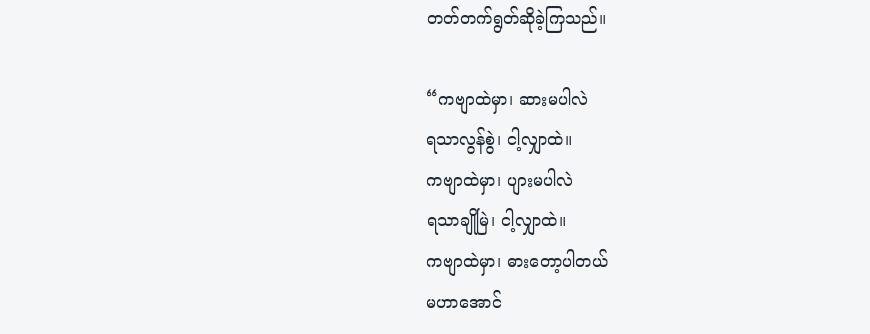တတ်တက်ရွတ်ဆိုခဲ့ကြသည်။

“ကဗျာထဲမှာ၊ ဆားမပါလဲ
ရသာလွန်စွဲ၊ ငါ့လျှာထဲ။
ကဗျာထဲမှာ၊ ပျားမပါလဲ
ရသာချိုမြဲ၊ ငါ့လျှာထဲ။
ကဗျာထဲမှာ၊ ဓားတော့ပါတယ်
မဟာအောင်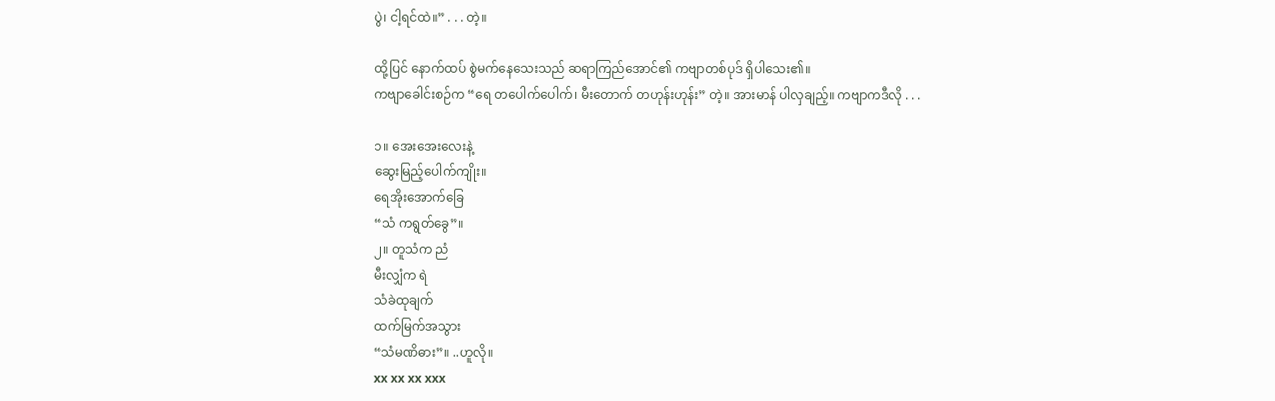ပွဲ၊ ငါ့ရင်ထဲ။” . . . တဲ့။

ထို့ပြင် နောက်ထပ် စွဲမက်နေသေးသည် ဆရာကြည်အောင်၏ ကဗျာတစ်ပုဒ် ရှိပါသေး၏။
ကဗျာခေါင်းစဉ်က “ရေ တပေါက်ပေါက်၊ မီးတောက် တဟုန်းဟုန်း” တဲ့။ အားမာန် ပါလှချည့်။ ကဗျာကဒီလို . . .

၁။ အေးအေးလေးနဲ့
ဆွေးမြည့်ပေါက်ကျိုး။
ရေအိုးအောက်ခြေ
“သံ ကရွတ်ခွေ”။
၂။ တူသံက ညံ
မီးလျှံက ရဲ
သံခဲထုချက်
ထက်မြက်အသွား
“သံမဏိဓား”။ ..ဟူလို။
xx xx xx xxx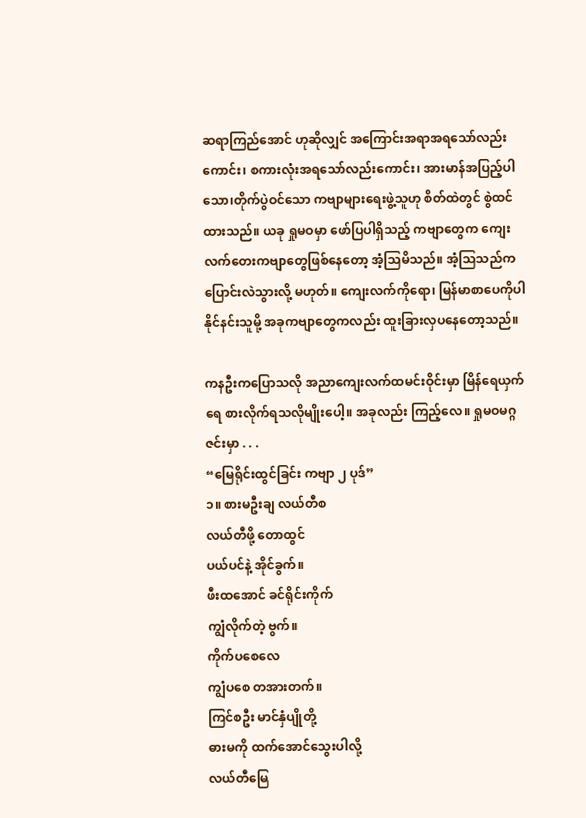ဆရာကြည်အောင် ဟုဆိုလျှင် အကြောင်းအရာအရသော်လည်းကောင်း၊ စကားလုံးအရသော်လည်းကောင်း၊ အားမာန်အပြည့်ပါသော၊တိုက်ပွဲဝင်သော ကဗျာများရေးဖွဲ့သူဟု စိတ်ထဲတွင် စွဲထင်ထားသည်။ ယခု ရှုမဝမှာ ဖော်ပြပါရှိသည့် ကဗျာတွေက ကျေးလက်တေးကဗျာတွေဖြစ်နေတော့ အံ့သြမိသည်။ အံ့သြသည်က ပြောင်းလဲသွားလို့ မဟုတ်။ ကျေးလက်ကိုရော၊ မြန်မာစာပေကိုပါ နိုင်နင်းသူမို့ အခုကဗျာတွေကလည်း ထူးခြားလှပနေတော့သည်။

ကနဦးကပြောသလို အညာကျေးလက်ထမင်းဝိုင်းမှာ မြိန်ရေယှက်ရေ စားလိုက်ရသလိုမျိုးပေါ့။ အခုလည်း ကြည့်လေ။ ရှုမဝမဂ္ဂဇင်းမှာ . . .
“မြေရိုင်းထွင်ခြင်း ကဗျာ ၂ ပုဒ်”
၁။ စားမဦးချ လယ်တီစ
လယ်တီဖို့ တောထွင်
ပယ်ပင်နဲ့ အိုင်ခွက်။
ဖီးထအောင် ခင်ရိုင်းကိုက်
ကျွံလိုက်တဲ့ ဗွက်။
ကိုက်ပစေလေ
ကျွံပစေ တအားတက်။
ကြင်စဦး မာင်နှံပျိုတို့
ဓားမကို ထက်အောင်သွေးပါလို့
လယ်တီမြေ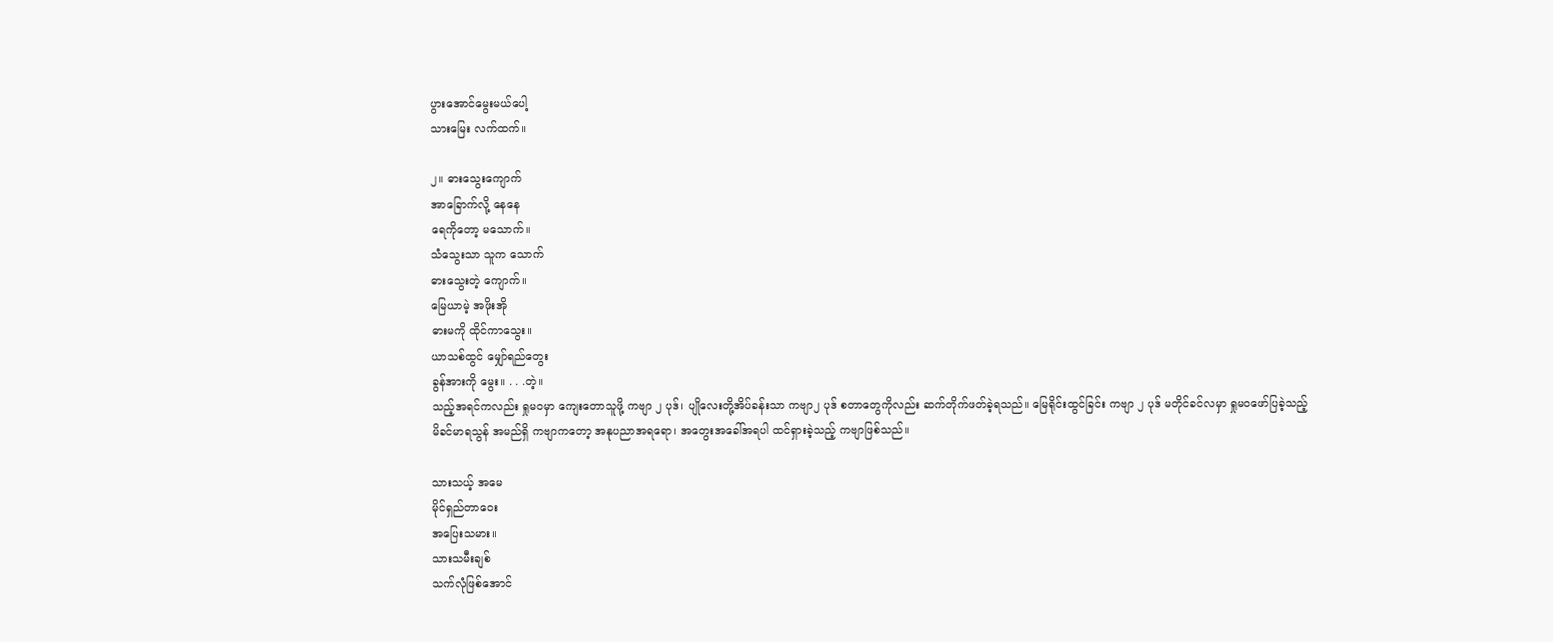ပွားအောင်မွေးမယ်ပေါ့
သားမြေး လက်ထက်။

၂။ ဓားသွေးကျောက်
အာခြောက်လို့ နေနေ
ရေကိုတော့ မသောက်။
သံသွေးသာ သူက သောက်
ဓားသွေးတဲ့ ကျောက်။
မြေယာမဲ့ အဖိုးအို
ဓားမကို ထိုင်ကာသွေး။
ယာသစ်ထွင် မျှော်ရည်တွေး
ခွန်အားကို မွေး။ . . .တဲ့။
သည့်အရင်ကလည်း ရှုမဝမှာ ကျေးတောသူဖို့ ကဗျာ ၂ ပုဒ်၊ ပျိုလေးတို့အိပ်ခန်းသာ ကဗျာ၂ ပုဒ် စတာတွေကိုလည်း ဆက်တိုက်ဖတ်ခဲ့ရသည်။ မြေရိုင်းထွင်ခြင်း ကဗျာ ၂ ပုဒ် မတိုင်ခင်လမှာ ရှုမဝဖော်ပြခဲ့သည့်
မိခင်မာရသွန် အမည်ရှိ ကဗျာကတော့ အနုပညာအရရော၊ အတွေးအခေါ်အရပါ ထင်ရှားခဲ့သည့် ကဗျာဖြစ်သည်။

သားသယ့် အမေ
မိုင်ရှည်တာဝေး
အပြေးသမား။
သားသမီးချစ်
သက်လုံဖြစ်အောင်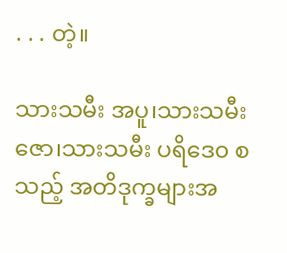. . . တဲ့။

သားသမီး အပူ၊သားသမီးဇော၊သားသမီး ပရိဒေ၀ စသည့် အတိဒုက္ခများအ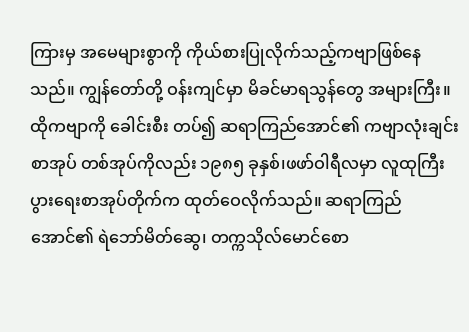ကြားမှ အမေများစွာကို ကိုယ်စားပြုလိုက်သည့်ကဗျာဖြစ်နေသည်။ ကျွန်တော်တို့ ဝန်းကျင်မှာ မိခင်မာရသွန်တွေ အများကြီး။ ထိုကဗျာကို ခေါင်းစီး တပ်၍ ဆရာကြည်အောင်၏ ကဗျာလုံးချင်းစာအုပ် တစ်အုပ်ကိုလည်း ၁၉၈၅ ခုနှစ်၊ဖဖာ်ဝါရီလမှာ လူထုကြီးပွားရေးစာအုပ်တိုက်က ထုတ်ဝေလိုက်သည်။ ဆရာကြည်အောင်၏ ရဲဘော်မိတ်ဆွေ၊ တက္ကသိုလ်မောင်စော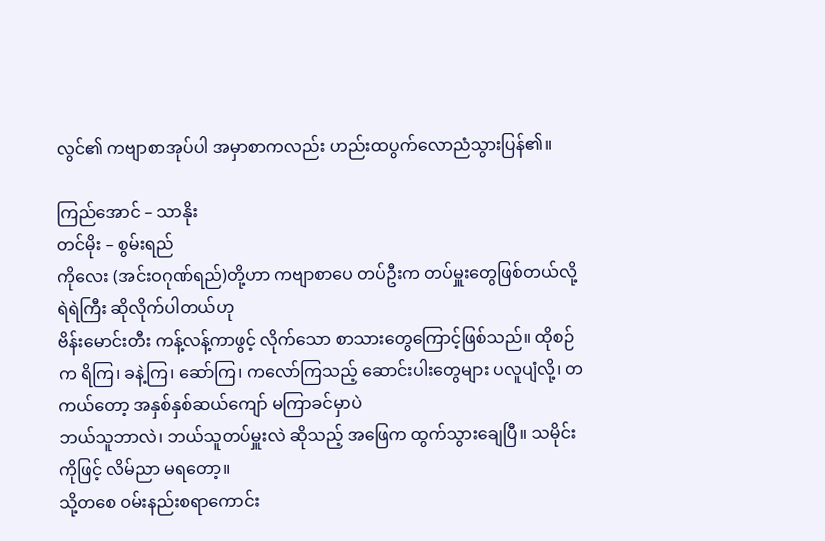လွင်၏ ကဗျာစာအုပ်ပါ အမှာစာကလည်း ဟည်းထပွက်လောညံသွားပြန်၏။

ကြည်အောင် – သာနိုး
တင်မိုး – စွမ်းရည်
ကိုလေး (အင်းဝဂုဏ်ရည်)တို့ဟာ ကဗျာစာပေ တပ်ဦးက တပ်မှူးတွေဖြစ်တယ်လို့ ရဲရဲကြီး ဆိုလိုက်ပါတယ်ဟု
ဗိန်းမောင်းတီး ကန့်လန့်ကာဖွင့် လိုက်သော စာသားတွေကြောင့်ဖြစ်သည်။ ထိုစဉ်က ရိကြ၊ ခနဲ့ကြ၊ ဆော်ကြ၊ ကလော်ကြသည့် ဆောင်းပါးတွေများ ပလူပျံလို့၊ တကယ်တော့ အနှစ်နှစ်ဆယ်ကျော် မကြာခင်မှာပဲ
ဘယ်သူဘာလဲ၊ ဘယ်သူတပ်မှူးလဲ ဆိုသည့် အဖြေက ထွက်သွားချေပြီ။ သမိုင်းကိုဖြင့် လိမ်ညာ မရတော့။
သို့တစေ ဝမ်းနည်းစရာကောင်း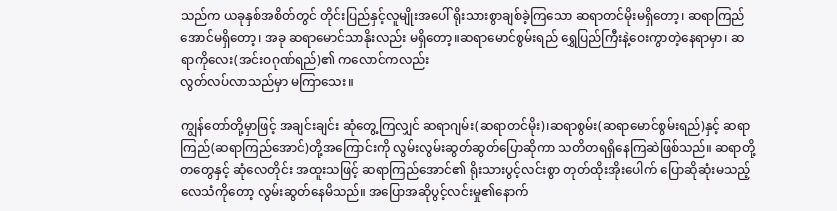သည်က ယခုနှစ်အစိတ်တွင် တိုင်းပြည်နှင့်လူမျိုးအပေါ် ရိုးသားစွာချစ်ခဲ့ကြသော ဆရာတင်မိုးမရှိတော့၊ ဆရာကြည်အောင်မရှိတော့၊ အခု ဆရာမောင်သာနိုးလည်း မရှိတော့။ဆရာမောင်စွမ်းရည် ရွှေပြည်ကြီးနဲ့ဝေးကွာတဲ့နေရာမှာ၊ ဆရာကိုလေး(အင်းဝဂုဏ်ရည်)၏ ကလောင်ကလည်း
လွတ်လပ်လာသည်မှာ မကြာသေး။

ကျွန်တော်တို့မှာဖြင့် အချင်းချင်း ဆုံတွေ့ကြလျှင် ဆရာဂျမ်း(ဆရာတင်မိုး)၊ဆရာစွမ်း(ဆရာမောင်စွမ်းရည်)နှင့် ဆရာကြည်(ဆရာကြည်အောင်)တို့အကြောင်းကို လွမ်းလွမ်းဆွတ်ဆွတ်ပြောဆိုကာ သတိတရရှိနေကြဆဲဖြစ်သည်။ ဆရာတို့တတွေနှင့် ဆုံလေတိုင်း အထူးသဖြင့် ဆရာကြည်အောင်၏ ရိုးသားပွင့်လင်းစွာ တုတ်ထိုးအိုးပေါက် ပြောဆိုဆုံးမသည့်လေသံကိုတော့ လွမ်းဆွတ်နေမိသည်။ အပြောအဆိုပွင့်လင်းမှု၏နောက်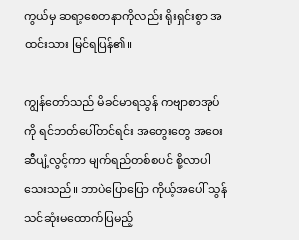ကွယ်မှ ဆရာ့စေတနာကိုလည်း ရိုးရှင်းစွာ အထင်းသား မြင်ရပြန်၏။

ကျွန်တော်သည် မိခင်မာရသွန် ကဗျာစာအုပ်ကို ရင်ဘတ်ပေါ်တင်ရင်း အတွေးတွေ အဝေးဆီပျံ့လွင့်ကာ မျက်ရည်တစ်စပင် စို့လာပါသေးသည်။ ဘာပဲပြောပြော ကိုယ့်အပေါ် သွန်သင်ဆုံးမထောက်ပြမည့်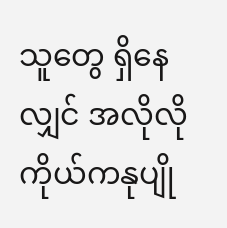သူတွေ ရှိနေလျှင် အလိုလို ကိုယ်ကနုပျို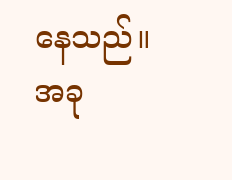နေသည်။
အခု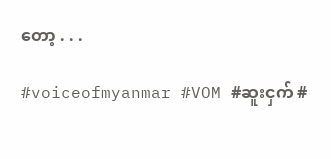တော့ . . .

#voiceofmyanmar #VOM #ဆူးငှက် #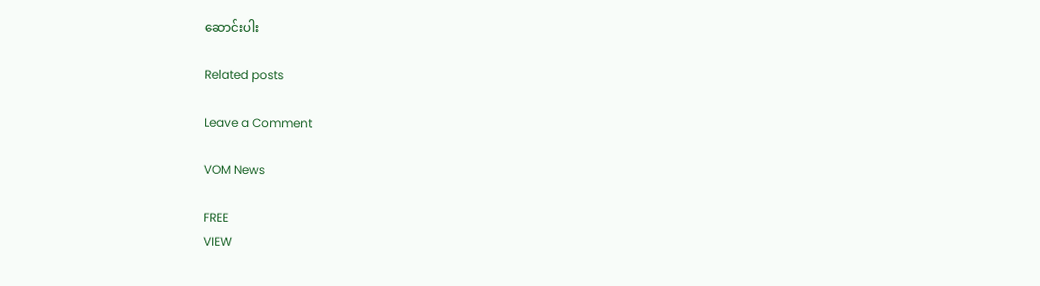ဆောင်းပါး

Related posts

Leave a Comment

VOM News

FREE
VIEW